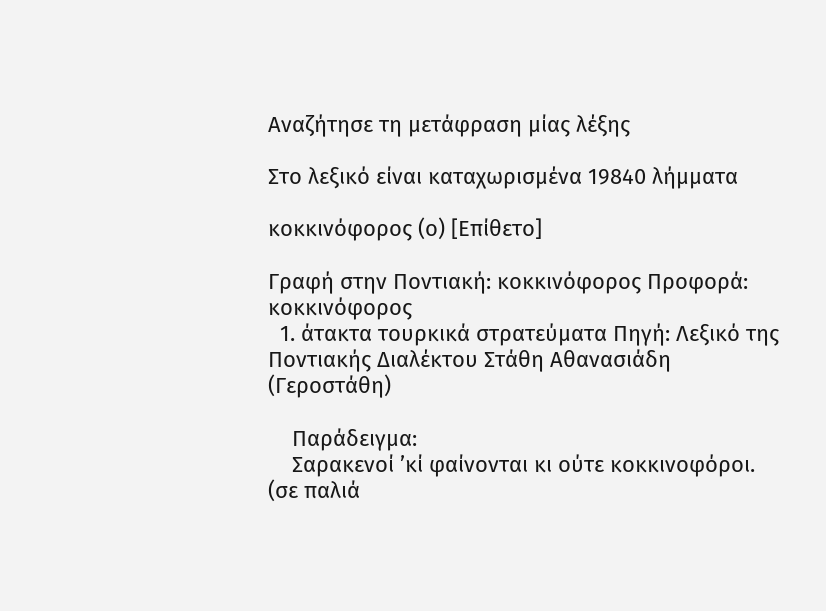Αναζήτησε τη μετάφραση μίας λέξης

Στο λεξικό είναι καταχωρισμένα 19840 λήμματα

κοκκινόφορος (ο) [Επίθετο]

Γραφή στην Ποντιακή: κοκκινόφορος Προφορά: κοκκινόφορος
  1. άτακτα τουρκικά στρατεύματα Πηγή: Λεξικό της Ποντιακής Διαλέκτου Στάθη Αθανασιάδη (Γεροστάθη)

    Παράδειγμα:
    Σαρακενοί ’κί φαίνονται κι ούτε κοκκινοφόροι. (σε παλιά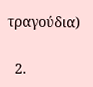τραγούδια)

  2.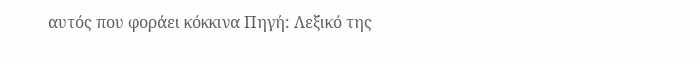αυτός που φοράει κόκκινα Πηγή: Λεξικό της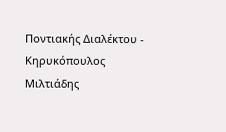Ποντιακής Διαλέκτου - Κηρυκόπουλος Μιλτιάδης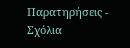Παρατηρήσεις - Σχόλια